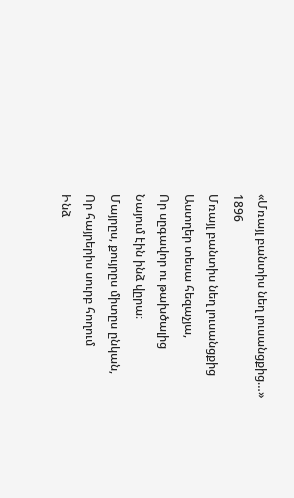«Մռայլ բանտիս նեղ լուսանցքից…»
1896
Մռայլ բանտիս նեղ լուսանցքից
Աստղեր տեսա հեզաչյա,
Որ սըգավոր ու թախծալից
Նայում էին ինձ վըրա։
Մայրըս, քույրըս միտըս ընկան,
Որ հայրերիս սուրբ հողում
Ինձ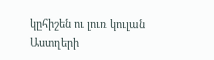կըհիշեն ու լուռ կուլան
Աստղերի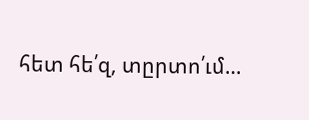հետ հե՛զ, տըրտո՛ւմ…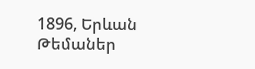1896, Երևան
Թեմաներ